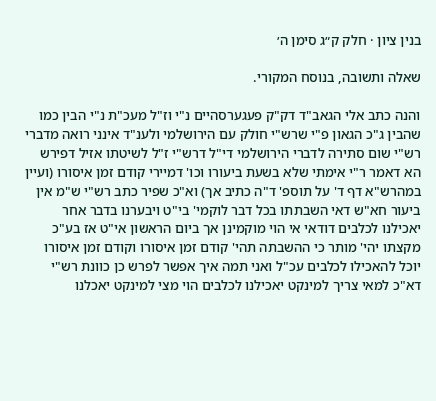בנין ציון · חלק ק״ג סימן ה׳

שאלה ותשובה, בנוסח המקורי.

והנה כתב אלי הגאב"ד דק"ק פעגערסהיים נ"י וז"ל מעכ"ת נ"י הבין כמו שהבין ג"כ הגאון פ"י שרש"י חולק עם הירושלמי ולענ"ד אינני רואה מדברי רש"י שום סתירה לדברי הירושלמי די"ל דרש"י ז"ל לשיטתו אזיל דפירש הא דאמר ר"י אימתי שלא בשעת ביעורו וכו' דמיירי קודם זמן איסורו (ועיין במהרש"א דף ד' על תוספ' ד"ה כתיב אך) וא"כ שפיר כתב רש"י ש"מ אין ביעור חא"ש דאי השבתתו בכל דבר לוקמי' בי"ט ויבערנו בדבר אחר יאכילנו לכלבים דודאי אי הוי מוקמינן אך ביום הראשון אי"ט אז בע"כ מקצתו יהי' מותר כי ההשבתה תהי' קודם זמן איסורו וקודם זמן איסורו יוכל להאכילו לכלבים עכ"ל ואני תמה איך אפשר לפרש כן כוונת רש"י דא"כ למאי צריך למינקט יאכילנו לכלבים הוי מצי למינקט יאכלנו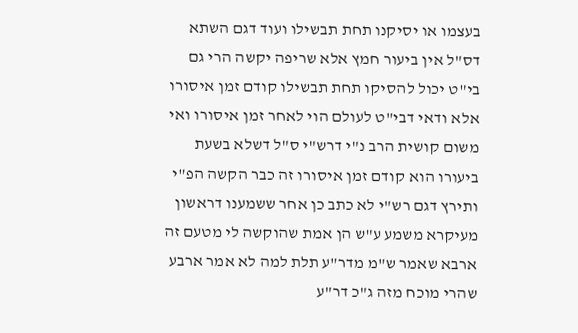בעצמו או יסיקנו תחת תבשילו ועוד דגם השתא דס"ל אין ביעור חמץ אלא שריפה יקשה הרי גם בי"ט יכול להסיקו תחת תבשילו קודם זמן איסורו אלא ודאי דבי"ט לעולם הוי לאחר זמן איסורו ואי משום קושית הרב נ"י דרש"י ס"ל דשלא בשעת ביעורו הוא קודם זמן איסורו זה כבר הקשה הפ"י ותירץ דגם רש"י לא כתב כן אחר ששמענו דראשון מעיקרא משמע ע"ש הן אמת שהוקשה לי מטעם זה ארבא שאמר ש"מ מדר"ע תלת למה לא אמר ארבע שהרי מוכח מזה ג"כ דר"ע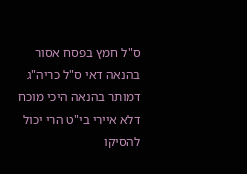ס"ל חמץ בפסח אסור בהנאה דאי ס"ל כריה"ג דמותר בהנאה היכי מוכח דלא איירי בי"ט הרי יכול להסיקו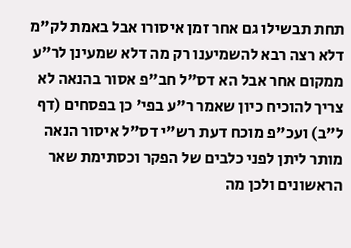תחת תבשילו גם אחר זמן איסורו אבל באמת לק"מ דלא רצה רבא להשמיענו רק מה דלא שמעינן לר"ע ממקום אחר אבל הא דס"ל חב"פ אסור בהנאה לא צריך להוכיח כיון שאמר ר"ע בפי' כן בפסחים (דף ל"ב) ועכ"פ מוכח דעת רש"י דס"ל איסור הנאה מותר ליתן לפני כלבים של הפקר וכסתימת שאר הראשונים ולכן מה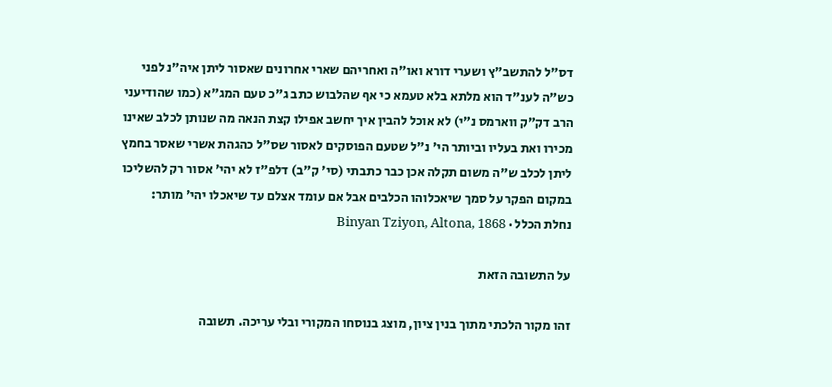דס"ל להתשב"ץ ושערי דורא ואו"ה ואחריהם שארי אחרונים שאסור ליתן איה"נ לפני כש"ה לענ"ד הוא מלתא בלא טעמא כי אף שהלבוש כתב ג"כ טעם המג"א (כמו שהודיעני הרב דק"ק ווארמס נ"י) לא אוכל להבין איך יחשב אפילו קצת הנאה מה שנותן לכלב שאינו מכירו ואת בעליו וביותר הי' נ"ל שטעם הפוסקים לאסור שס"ל כהגהת אשרי שאסר בחמץ ליתן לכלב ש"ה משום תקלה אכן כבר כתבתי (סי' ק"ב) דלפ"ז לא יהי' אסור רק להשליכו במקום הפקר על סמך שיאכלוהו הכלבים אבל אם עומד אצלם עד שיאכלו יהי' מותר:
נחלת הכלל · Binyan Tziyon, Altona, 1868

על התשובה הזאת

זהו מקור הלכתי מתוך בנין ציון, מוצג בנוסחו המקורי ובלי עריכה. תשובה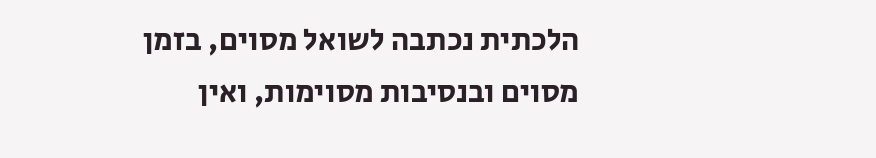הלכתית נכתבה לשואל מסוים, בזמן מסוים ובנסיבות מסוימות, ואין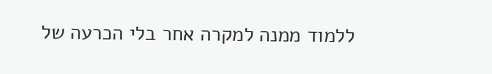ללמוד ממנה למקרה אחר בלי הכרעה של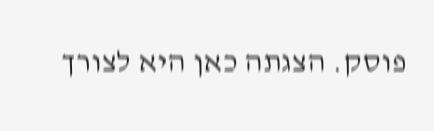פוסק. הצגתה כאן היא לצורך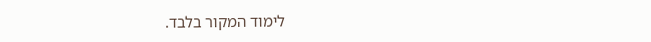לימוד המקור בלבד.